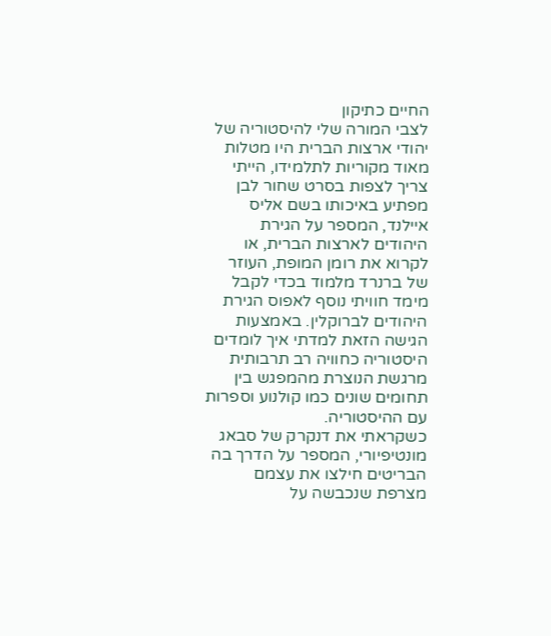החיים כתיקון
לצבי המורה שלי להיסטוריה של יהודי ארצות הברית היו מטלות מאוד מקוריות לתלמידו, הייתי צריך לצפות בסרט שחור לבן מפתיע באיכותו בשם אליס איילנד, המספר על הגירת היהודים לארצות הברית, או לקרוא את רומן המופת, העוזר של ברנרד מלמוד בכדי לקבל מימד חוויתי נוסף לאפוס הגירת היהודים לברוקלין. באמצעות הגישה הזאת למדתי איך לומדים היסטוריה כחוויה רב תרבותית מרגשת הנוצרת מהמפגש בין תחומים שונים כמו קולנוע וספרות עם ההיסטוריה.
כשקראתי את דנקרק של סבאג מונטיפיורי, המספר על הדרך בה הבריטים חילצו את עצמם מצרפת שנכבשה על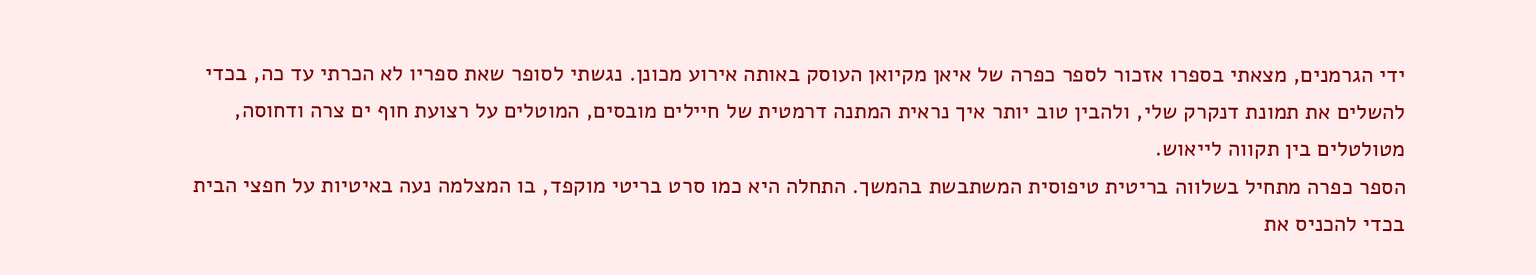ידי הגרמנים, מצאתי בספרו אזכור לספר כפרה של איאן מקיואן העוסק באותה אירוע מכונן. נגשתי לסופר שאת ספריו לא הכרתי עד כה, בכדי להשלים את תמונת דנקרק שלי, ולהבין טוב יותר איך נראית המתנה דרמטית של חיילים מובסים, המוטלים על רצועת חוף ים צרה ודחוסה, מטולטלים בין תקווה לייאוש.
הספר כפרה מתחיל בשלווה בריטית טיפוסית המשתבשת בהמשך. התחלה היא כמו סרט בריטי מוקפד, בו המצלמה נעה באיטיות על חפצי הבית בכדי להכניס את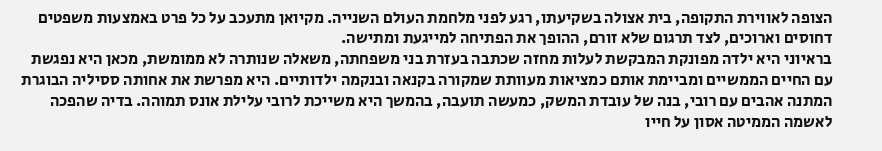הצופה לאווירת התקופה, בית אצולה בשקיעתו, רגע לפני מלחמת העולם השנייה. מקיואן מתעכב על כל פרט באמצעות משפטים דחוסים וארוכים, לצד תרגום שלא זורם, ההופך את הפתיחה למייגעת ומתישה.
בראיוני היא ילדה מפונקת המבקשת לעלות מחזה שכתבה בעזרת בני משפחתה, משאלה שנותרה לא ממומשת, מכאן היא נפגשת עם החיים הממשיים ומביימת אותם כמציאות מעוותת שמקורה בקנאה ובנקמה ילדותיים. היא מפרשת את אחותה ססיליה הבוגרת המתנה אהבים עם רובי, בנה של עובדת המשק, כמעשה תועבה, בהמשך היא משייכת לרובי עלילת אונס תמוהה. בדיה שהפכה לאשמה הממיטה אסון על חייו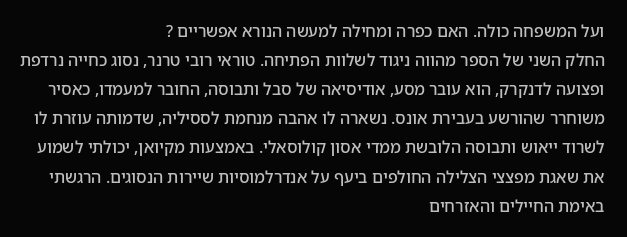ועל המשפחה כולה. האם כפרה ומחילה למעשה הנורא אפשריים ?
החלק השני של הספר מהווה ניגוד לשלוות הפתיחה. טוראי רובי טרנר, נסוג כחייה נרדפת ופצועה לדנקרק, הוא עובר מסע, אודיסיאה של סבל ותבוסה, החובר למעמדו, כאסיר משוחרר שהורשע בעבירת אונס. נשארה לו אהבה מנחמת לססיליה, שדמותה עוזרת לו לשרוד ייאוש ותבוסה הלובשת ממדי אסון קולוסאלי. באמצעות מקיואן, יכולתי לשמוע את שאגת מפצצי הצלילה החולפים ביעף על אנדרלמוסיות שיירות הנסוגים. הרגשתי באימת החיילים והאזרחים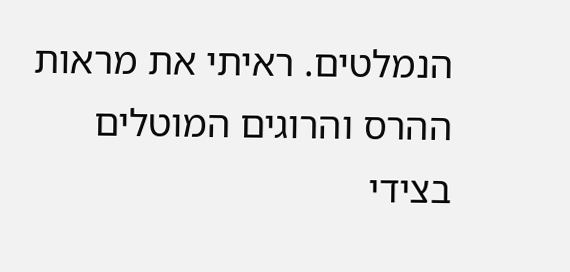הנמלטים. ראיתי את מראות ההרס והרוגים המוטלים בצידי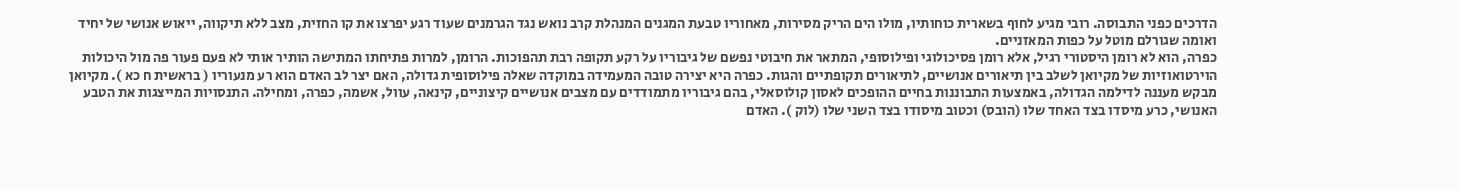הדרכים כפני התבוסה. רובי מגיע לחוף בשארית כוחותיו, מולו הים הריק מסירות, מאחוריו טבעת המגנים המנהלת קרב נואש נגד הגרמנים שעוד רגע יפרצו את קו החזית, מצב ללא תיקווה, ייאוש אנושי של יחיד ואומה שגורלם מוטל על כפות המאזניים.
כפרה, הוא לא רומן היסטורי רגיל, אלא רומן פסיכולוגי ופילוסופי, המתאר את חיבוטי נפשם של גיבוריו על רקע תקופה רבת תהפוכות. הרומן, למרות פתיחתו המתישה הותיר אותי לא פעם פעור פה מול היכולות הוירטואוזיות של מקיואן לשלב בין תיאורים אנושיים, לתיאורים תקופתיים והגות. כפרה היא יצירה טובה המעמידה במוקדה שאלה פילוסופית גדולה, האם יצר לב האדם הוא רע מנעוריו ( בראשית ח כא ). מקיואן מבקש מעננה לדילמה הגדולה, באמצעות התבוננות בחיים ההופכים לאסון קולוסאלי, בהם גיבוריו מתמודדים עם מצבים אנושיים קיצוניים, קינאה, עוול, אשמה, כפרה, ומחילה. התנסויות המייצגות את הטבע האנושי, כרע מיסדו בצד האחד שלו (הובס) וכטוב מיסודו בצד השני שלו (לוק ). האדם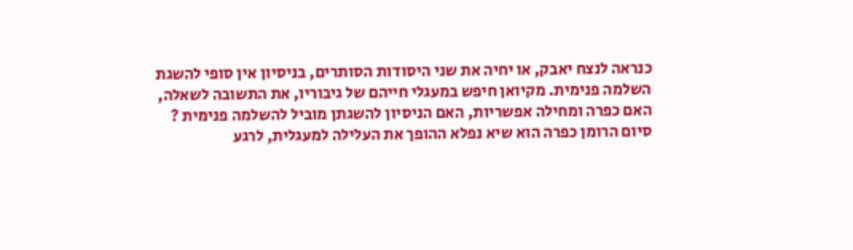כנראה לנצח יאבק, או יחיה את שני היסודות הסותרים, בניסיון אין סופי להשגת השלמה פנימית. מקיואן חיפש במעגלי חייהם של גיבוריו, את התשובה לשאלה, האם כפרה ומחילה אפשריות, האם הניסיון להשגתן מוביל להשלמה פנימית ?
סיום הרומן כפרה הוא שיא נפלא ההופך את העלילה למעגלית, לרגע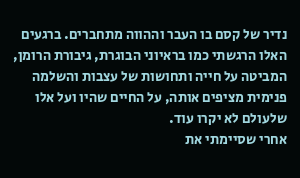נדיר של קסם בו העבר וההווה מתחברים. ברגעים האלו הרגשתי כמו בראיוני הבוגרת, גיבורת הרומן, המביטה על חייה ותחושות של עצבות והשלמה פנימית מציפים אותה, על החיים שהיו ועל אלו שלעולם לא יקרו עוד.
אחרי שסיימתי את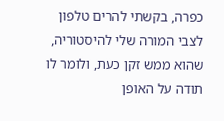כפרה, בקשתי להרים טלפון לצבי המורה שלי להיסטוריה, שהוא ממש זקן כעת, ולומר לו תודה על האופן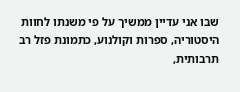שבו אני עדיין ממשיך על פי משנתו לחוות היסטוריה, ספרות וקולנוע, כתמונת פזל רב תרבותית,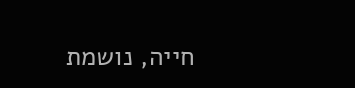חייה, נושמת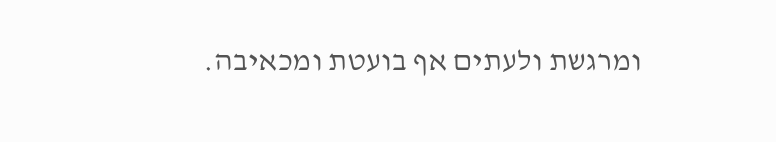ומרגשת ולעתים אף בועטת ומכאיבה.